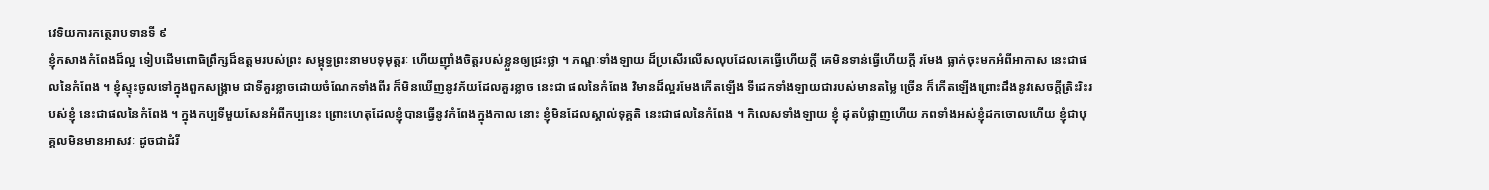វេទិយការកត្ថេរាបទានទី ៩
ខ្ញុំកសាងកំពែងដ៏ល្អ ទៀបដើមពោធិព្រឹក្សដ៏ឧត្តមរបស់ព្រះ សម្ពុទ្ធព្រះនាមបទុមុត្តរៈ ហើយញ៉ាំងចិត្តរបស់ខ្លួនឲ្យជ្រះថ្លា ។ ភណ្ឌៈទាំងឡាយ ដ៏ប្រសើរលើសលុបដែលគេធ្វើហើយក្តី គេមិនទាន់ធ្វើហើយក្តី រមែង ធ្លាក់ចុះមកអំពីអាកាស នេះជាផលនៃកំពែង ។ ខ្ញុំស្ទុះចូលទៅក្នុងពួកសង្រ្គាម ជាទីគួរខ្លាចដោយចំណែកទាំងពីរ ក៏មិនឃើញនូវភ័យដែលគួរខ្លាច នេះជា ផលនៃកំពែង វិមានដ៏ល្អរមែងកើតឡើង ទីដេកទាំងឡាយជារបស់មានតម្លៃ ច្រើន ក៏កើតឡើងព្រោះដឹងនូវសេចក្តីត្រិះរិះរបស់ខ្ញុំ នេះជាផលនៃកំពែង ។ ក្នុងកប្បទីមួយសែនអំពីកប្បនេះ ព្រោះហេតុដែលខ្ញុំបានធ្វើនូវកំពែងក្នុងកាល នោះ ខ្ញុំមិនដែលស្គាល់ទុគ្គតិ នេះជាផលនៃកំពែង ។ កិលេសទាំងឡាយ ខ្ញុំ ដុតបំផ្លាញហើយ ភពទាំងអស់ខ្ញុំដកចោលហើយ ខ្ញុំជាបុគ្គលមិនមានអាសវៈ ដូចជាដំរី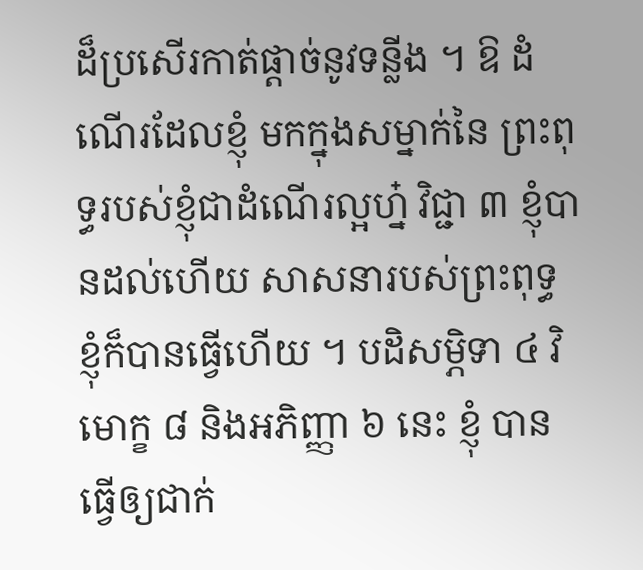ដ៏ប្រសើរកាត់ផ្តាច់នូវទន្លីង ។ ឱ ដំណើរដែលខ្ញុំ មកក្នុងសម្នាក់នៃ ព្រះពុទ្ធរបស់ខ្ញុំជាដំណើរល្អហ្ន៎ វិជ្ជា ៣ ខ្ញុំបានដល់ហើយ សាសនារបស់ព្រះពុទ្ធ ខ្ញុំក៏បានធ្វើហើយ ។ បដិសម្ភិទា ៤ វិមោក្ខ ៨ និងអភិញ្ញា ៦ នេះ ខ្ញុំ បានធ្វើឲ្យជាក់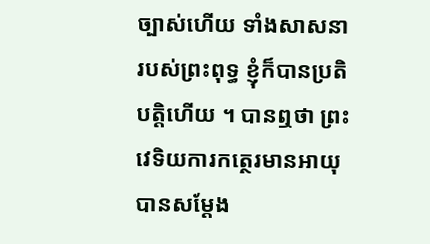ច្បាស់ហើយ ទាំងសាសនារបស់ព្រះពុទ្ធ ខ្ញុំក៏បានប្រតិបត្តិហើយ ។ បានឮថា ព្រះវេទិយការកត្ថេរមានអាយុ បានសម្តែង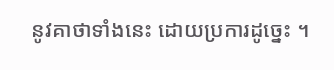នូវគាថាទាំងនេះ ដោយប្រការដូច្នេះ ។